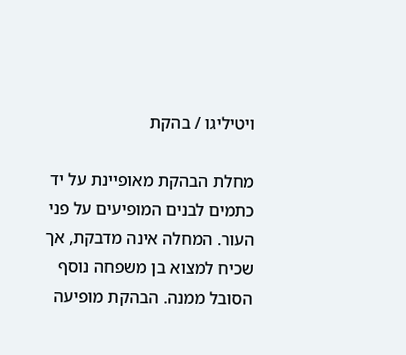ויטיליגו / בהקת

מחלת הבהקת מאופיינת על יד כתמים לבנים המופיעים על פני העור. המחלה אינה מדבקת, אך שכיח למצוא בן משפחה נוסף הסובל ממנה. הבהקת מופיעה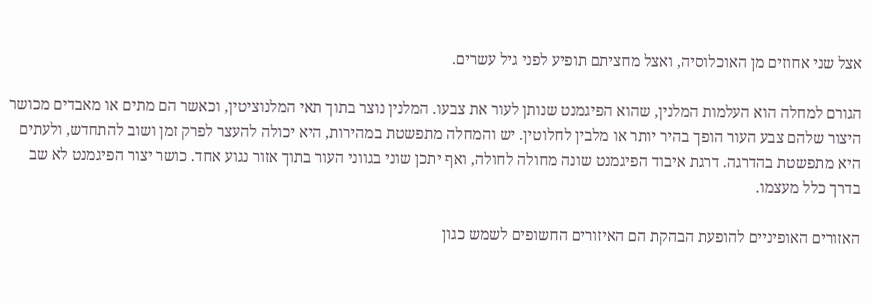אצל שני אחוזים מן האוכלוסיה, ואצל מחציתם תופיע לפני גיל עשרים.

הגורם למחלה הוא העלמות המלנין, שהוא הפיגמנט שנותן לעור את צבעו. המלנין נוצר בתוך תאי המלנוציטין, וכאשר הם מתים או מאבדים מכושר היצור שלהם צבע העור הופך בהיר יותר או מלבין לחלוטין. יש והמחלה מתפשטת במהירות, היא יכולה להעצר לפרק זמן ושוב להתחדש, ולעתים היא מתפשטת בהדרגה. דרגת איבוד הפיגמנט שונה מחולה לחולה, ואף יתכן שוני בגווני העור בתוך אזור נגוע אחד. כושר יצור הפיגמנט לא שב בדרך כלל מעצמו.

האזורים האופיניים להופעת הבהקת הם האיזורים החשופים לשמש כגון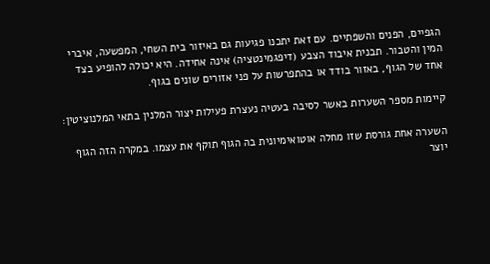הגפיים, הפנים והשפתיים. עם זאת יתכנו פגיעות גם באיזור בית השחי, המפשעה, איברי המין והטבור. תבנית איבוד הצבע (דיפגמינטציה) אינה אחידה. היא יכולה להופיע בצד אחד של הגוף, באזור בודד או בהתפרשות על פני אזורים שונים בגוף.

קיימות מספר השערות באשר לסיבה בעטיה נעצרת פעילות יצור המלנין בתאי המלנוציטין:

השערה אחת גורסת שזו מחלה אוטואימיונית בה הגוף תוקף את עצמו. במקרה הזה הגוף יוצר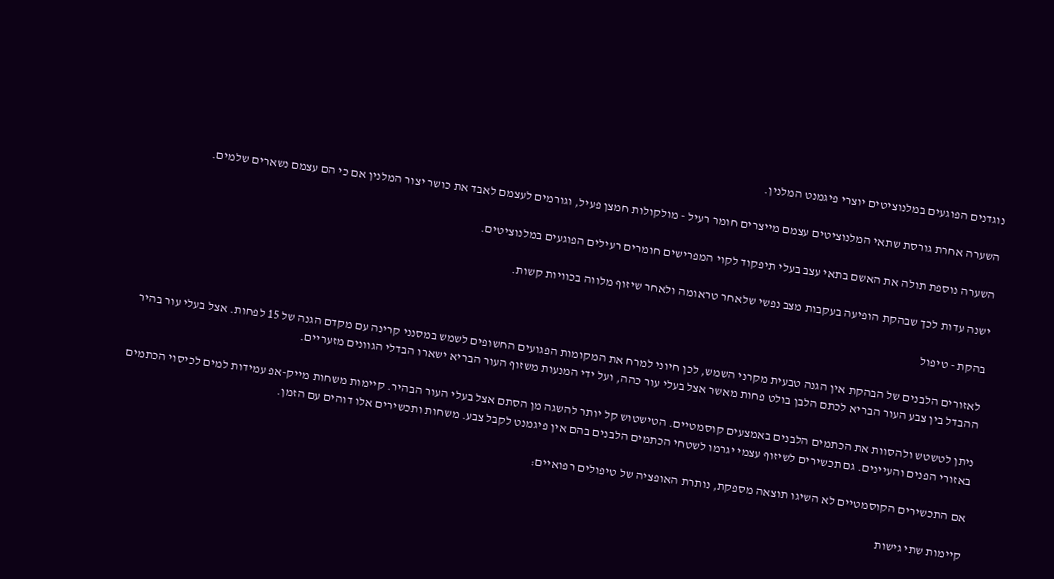נוגדנים הפוגעים במלנוציטים יוצרי פיגמנט המלנין.

השערה אחרת גורסת שתאי המלנוציטים עצמם מייצרים חומר רעיל - מולקולות חמצן פעיל, וגורמים לעצמם לאבד את כושר יצור המלנין אם כי הם עצמם נשארים שלמים.

השערה נוספת תולה את האשם בתאי עצב בעלי תיפקוד לקוי המפרישים חומרים רעילים הפוגעים במלנוציטים.

ישנה עדות לכך שבהקת הופיעה בעקבות מצב נפשי שלאחר טראומה ולאחר שיזוף מלווה בכוויות קשות.

בהקת - טיפול

לאזורים הלבנים של הבהקת אין הגנה טבעית מקרני השמש, לכן חיוני למרח את המקומות הפגועים החשופים לשמש במסנני קרינה עם מקדם הגנה של 15 לפחות. אצל בעלי עור בהיר ההבדל בין צבע העור הבריא לכתם הלבן בולט פחות מאשר אצל בעלי עור כהה, ועל ידי המנעות משזוף העור הבריא ישארו הבדלי הגוונים מזעריים.

ניתן לטשטש ולהסוות את הכתמים הלבנים באמצעים קוסמטיים. הטישטוש קל יותר להשגה מן הסתם אצל בעלי העור הבהיר. קיימות משחות מייק-אפ עמידות למים לכיסוי הכתמים באזורי הפנים והעיינים. גם תכשירים לשיזוף עצמי יגרמו לשטחי הכתמים הלבנים בהם אין פיגמנט לקבל צבע. משחות ותכשירים אלו דוהים עם הזמן.

אם התכשירים הקוסמטיים לא השיגו תוצאה מספקת, נותרת האופציה של טיפולים רפואיים:

קיימות שתי גישות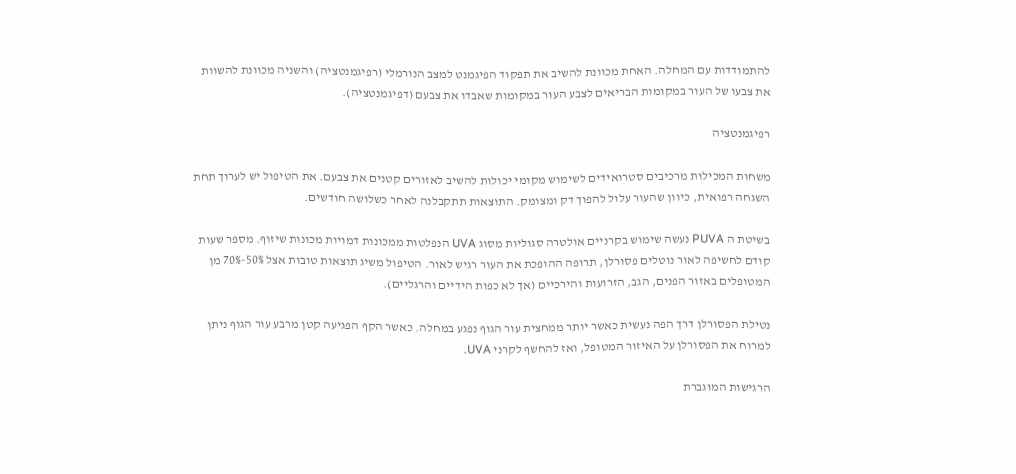להתמודדות עם המחלה. האחת מכוונת להשיב את תפקוד הפיגמנט למצב הנורמלי (רפיגמנטציה) והשניה מכוונת להשוות את צבעו של העור במקומות הבריאים לצבע העור במקומות שאבדו את צבעם (דפיגמנטציה).

רפיגמנטציה

משחות המכילות מרכיבים סטרואידים לשימוש מקומי יכולות להשיב לאזורים קטנים את צבעם. את הטיפול יש לערוך תחת השגחה רפואית, כיוון שהעור עלול להפוך דק ומצומק. התוצאות תתקבלנה לאחר כשלושה חודשים.

בשיטת ה PUVA נעשה שימוש בקרניים אולטרה סגוליות מסוג UVA הנפלטות ממכונות דמויות מכונות שיזוף. מספר שעות קודם לחשיפה לאור נוטלים פסורלן, תרופה ההופכת את העור רגיש לאור. הטיפול משיג תוצאות טובות אצל 50%-70% מן המטופלים באזור הפנים, הגב, הזרועות והירכיים (אך לא כפות הידיים והרגליים).

נטילת הפסורלן דרך הפה נעשית כאשר יותר ממחצית עור הגוף נפגע במחלה. כאשר הקף הפגיעה קטן מרבע עור הגוף ניתן למרוח את הפסורלן על האיזור המטופל, ואז להחשף לקרני UVA.

הרגישות המוגברת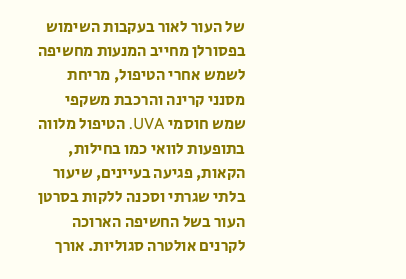של העור לאור בעקבות השימוש בפסורלן מחייב המנעות מחשיפה לשמש אחרי הטיפול, מריחת מסנני קרינה והרכבת משקפי שמש חוסמי UVA. הטיפול מלווה בתופעות לוואי כמו בחילות, הקאות, פגיעה בעיינים, שיעור בלתי שגרתי וסכנה ללקות בסרטן העור בשל החשיפה הארוכה לקרנים אולטרה סגוליות. אורך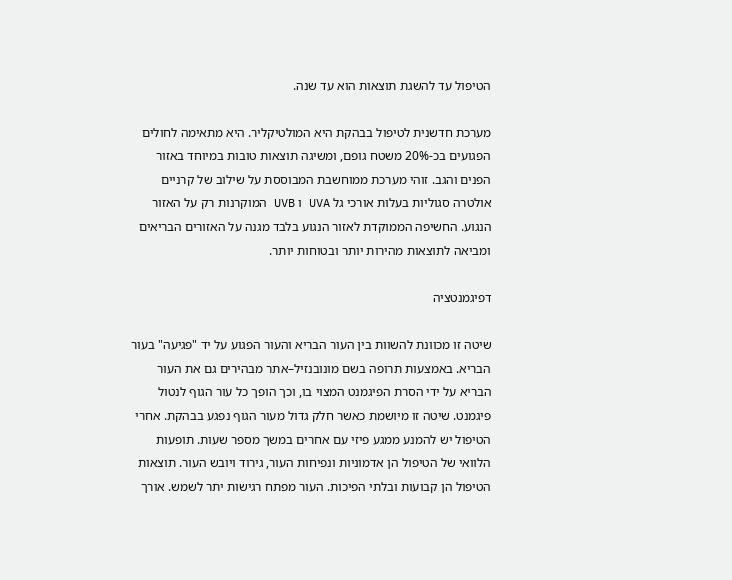הטיפול עד להשגת תוצאות הוא עד שנה.

מערכת חדשנית לטיפול בבהקת היא המולטיקליר. היא מתאימה לחולים הפגועים בכ-20% משטח גופם, ומשיגה תוצאות טובות במיוחד באזור הפנים והגב. זוהי מערכת ממוחשבת המבוססת על שילוב של קרניים אולטרה סגוליות בעלות אורכי גל UVA ו UVB המוקרנות רק על האזור הנגוע. החשיפה הממוקדת לאזור הנגוע בלבד מגנה על האזורים הבריאים ומביאה לתוצאות מהירות יותר ובטוחות יותר.

דפיגמנטציה

שיטה זו מכוונת להשוות בין העור הבריא והעור הפגוע על יד "פגיעה" בעור הבריא. באמצעות תרופה בשם מונובנזיל–אתר מבהירים גם את העור הבריא על ידי הסרת הפיגמנט המצוי בו, וכך הופך כל עור הגוף לנטול פיגמנט. שיטה זו מיושמת כאשר חלק גדול מעור הגוף נפגע בבהקת. אחרי הטיפול יש להמנע ממגע פיזי עם אחרים במשך מספר שעות. תופעות הלוואי של הטיפול הן אדמוניות ונפיחות העור, גירוד ויובש העור. תוצאות הטיפול הן קבועות ובלתי הפיכות. העור מפתח רגישות יתר לשמש. אורך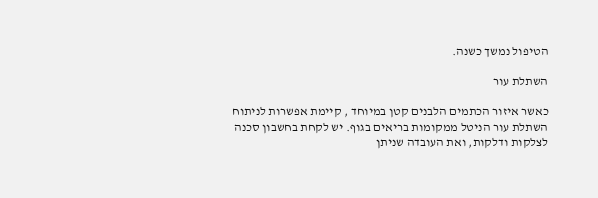הטיפול נמשך כשנה.

השתלת עור

כאשר איזור הכתמים הלבנים קטן במיוחד , קיימת אפשרות לניתוח השתלת עור הניטל ממקומות בריאים בגוף. יש לקחת בחשבון סכנה לצלקות ודלקות, ואת העובדה שניתן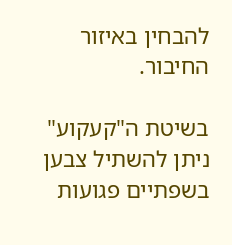להבחין באיזור החיבור.

בשיטת ה"קעקוע" ניתן להשתיל צבען בשפתיים פגועות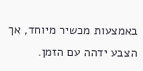באמצעות מכשיר מיוחד, אך הצבע ידהה עם הזמן.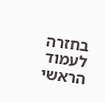בחזרה לעמוד הראשי